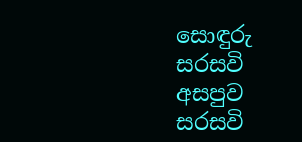සොඳුරු සරසවි අසපුව
සරසවි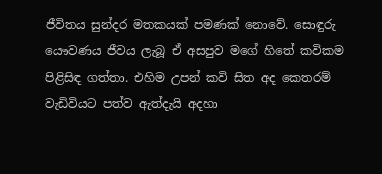ජීවිතය සුන්දර මතකයක් පමණක් නොවේ. සොඳුරු යෞවණය ජීවය ලැබූ ඒ අසපුව මගේ හිතේ කවිකම පිළිසිඳ ගත්තා. එහිම උපන් කවි සිත අද කෙතරම් වැඩිවියට පත්ව ඇත්දැයි අදහා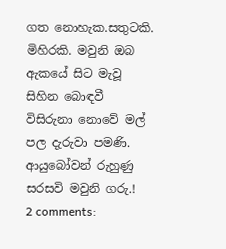ගත නොහැක.සතුටකි. මිහිරකි. මවුනි ඔබ ඇකයේ සිට මැවූ සිහින බොඳවී විසිරුනා නොවේ මල් පල දැරුවා පමණි. ආයුබෝවන් රුහුණු සරසවි මවුනි ගරු.!
2 comments: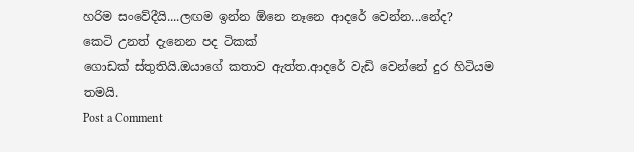හරිම සංවේදීයි....ලඟම ඉන්න ඕනෙ නෑනෙ ආදරේ වෙන්න...නේද?
කෙටි උනත් දැනෙන පද ටිකක්
ගොඩක් ස්තුතියි.ඔයාගේ කතාව ඇත්ත.ආදරේ වැඩි වෙන්නේ දුර හිටියම තමයි.
Post a Comment